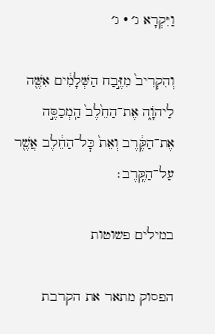וַיִּקְרָא ג׳ · ג׳

וְהִקְרִיב֙ מִזֶּ֣בַח הַשְּׁלָמִ֔ים אִשֶּׁ֖ה לַיהֹוָ֑ה אֶת־הַחֵ֙לֶב֙ הַֽמְכַסֶּ֣ה אֶת־הַקֶּ֔רֶב וְאֵת֙ כׇּל־הַחֵ֔לֶב אֲשֶׁ֖ר עַל־הַקֶּֽרֶב׃

במילים פשוטות

הפסוק מתאר את הקרבת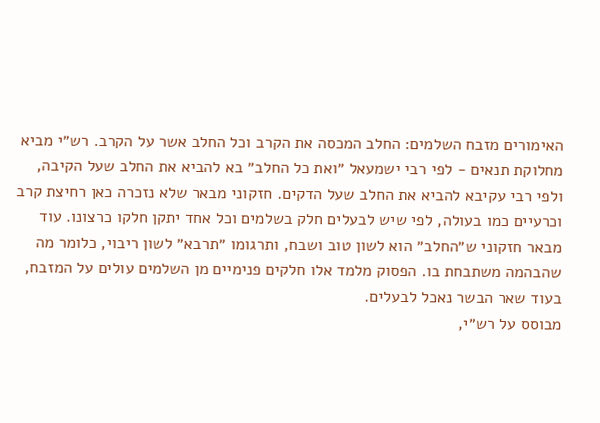האימורים מזבח השלמים: החלב המכסה את הקרב וכל החלב אשר על הקרב. רש״י מביא מחלוקת תנאים - לפי רבי ישמעאל ״ואת כל החלב״ בא להביא את החלב שעל הקיבה, ולפי רבי עקיבא להביא את החלב שעל הדקים. חזקוני מבאר שלא נזכרה כאן רחיצת קרב וכרעיים כמו בעולה, לפי שיש לבעלים חלק בשלמים וכל אחד יתקן חלקו כרצונו. עוד מבאר חזקוני ש״החלב״ הוא לשון טוב ושבח, ותרגומו ״תרבא״ לשון ריבוי, כלומר מה שהבהמה משתבחת בו. הפסוק מלמד אלו חלקים פנימיים מן השלמים עולים על המזבח, בעוד שאר הבשר נאכל לבעלים.
מבוסס על רש״י,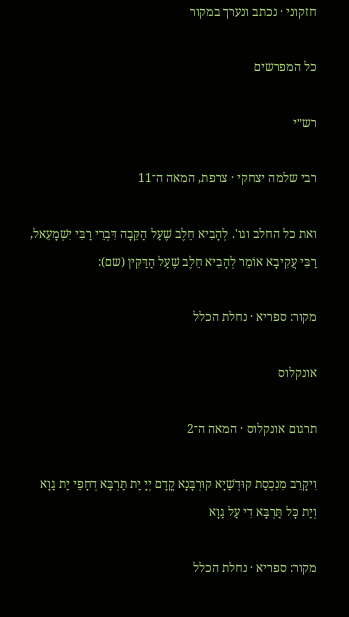חזקוני · נכתב ונערך במקור

כל המפרשים

רש״י

רבי שלמה יצחקי · צרפת, המאה ה־11

ואת כל החלב וגו'. לְהָבִיא חֵלֶב שֶׁעַל הַקֵּבָה דִּבְרֵי רַבִּי יִשְׁמָעֵאל, רַבִּי עֲקִיבָא אוֹמֵר לְהָבִיא חֵלֶב שֶׁעַל הַדַּקִּין (שם):

מקור: ספריא · נחלת הכלל

אונקלוס

תרגום אונקלוס · המאה ה־2

וִיקָרֵב מִנִכְסַת קוּדְשַׁיָא קוּרְבָּנָא קֳדָם יְיָ יַת תַּרְבָּא דְחָפֵי יַת גַוָא וְיַת כָּל תַּרְבָּא דִי עַל גַוָא

מקור: ספריא · נחלת הכלל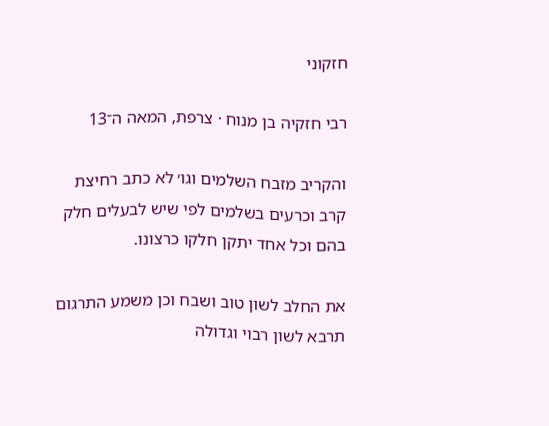חזקוני

רבי חזקיה בן מנוח · צרפת, המאה ה־13

והקריב מזבח השלמים וגו׳ לא כתב רחיצת קרב וכרעים בשלמים לפי שיש לבעלים חלק בהם וכל אחד יתקן חלקו כרצונו.

את החלב לשון טוב ושבח וכן משמע התרגום תרבא לשון רבוי וגדולה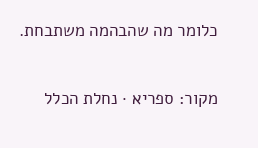כלומר מה שהבהמה משתבחת.

מקור: ספריא · נחלת הכלל